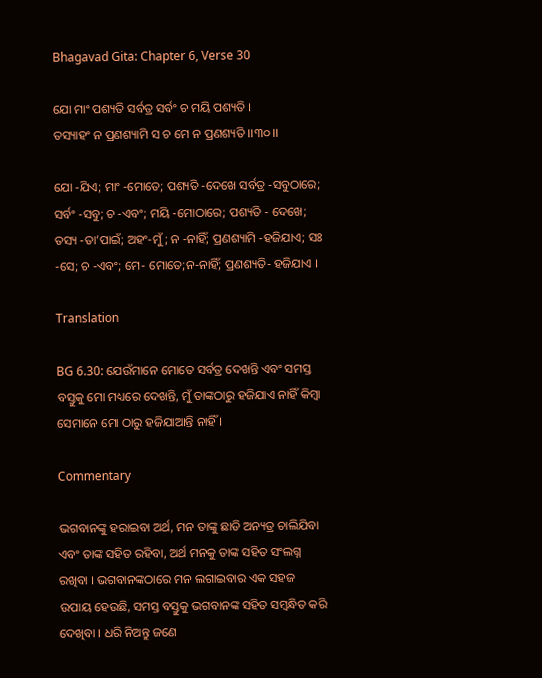Bhagavad Gita: Chapter 6, Verse 30

ଯୋ ମାଂ ପଶ୍ୟତି ସର୍ବତ୍ର ସର୍ବଂ ଚ ମୟି ପଶ୍ୟତି ।
ତସ୍ୟାହଂ ନ ପ୍ରଣଶ୍ୟାମି ସ ଚ ମେ ନ ପ୍ରଣଶ୍ୟତି ।।୩୦।।

ଯୋ -ଯିଏ; ମାଂ -ମୋତେ; ପଶ୍ୟତି -ଦେଖେ ସର୍ବତ୍ର -ସବୁଠାରେ; ସର୍ବଂ -ସବୁ; ଚ -ଏବଂ; ମୟି -ମୋଠାରେ; ପଶ୍ୟତି - ଦେଖେ; ତସ୍ୟ -ତା’ପାଇଁ; ଅହଂ-ମୁଁ; ନ -ନାହିଁ; ପ୍ରଣଶ୍ୟାମି -ହଜିଯାଏ; ସଃ -ସେ; ଚ -ଏବଂ; ମେ- ମୋତେ;ନ-ନାହିଁ; ପ୍ରଣଶ୍ୟତି- ହଜିଯାଏ ।

Translation

BG 6.30: ଯେଉଁମାନେ ମୋତେ ସର୍ବତ୍ର ଦେଖନ୍ତି ଏବଂ ସମସ୍ତ ବସ୍ତୁକୁ ମୋ ମଧ୍ୟରେ ଦେଖନ୍ତି, ମୁଁ ତାଙ୍କଠାରୁ ହଜିଯାଏ ନାହିଁ କିମ୍ବା ସେମାନେ ମୋ ଠାରୁ ହଜିଯାଆନ୍ତି ନାହିଁ ।

Commentary

ଭଗବାନଙ୍କୁ ହରାଇବା ଅର୍ଥ, ମନ ତାଙ୍କୁ ଛାଡି ଅନ୍ୟତ୍ର ଚାଲିଯିବା ଏବଂ ତାଙ୍କ ସହିତ ରହିବା, ଅର୍ଥ ମନକୁ ତାଙ୍କ ସହିତ ସଂଲଗ୍ନ ରଖିବା । ଭଗବାନଙ୍କଠାରେ ମନ ଲଗାଇବାର ଏକ ସହଜ ଉପାୟ ହେଉଛି, ସମସ୍ତ ବସ୍ତୁକୁ ଭଗବାନଙ୍କ ସହିତ ସମ୍ବନ୍ଧିତ କରି ଦେଖିବା । ଧରି ନିଅନ୍ତୁ ଜଣେ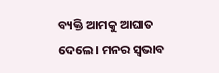ବ୍ୟକ୍ତି ଆମକୁ ଆଘାତ ଦେଲେ । ମନର ସ୍ୱଭାବ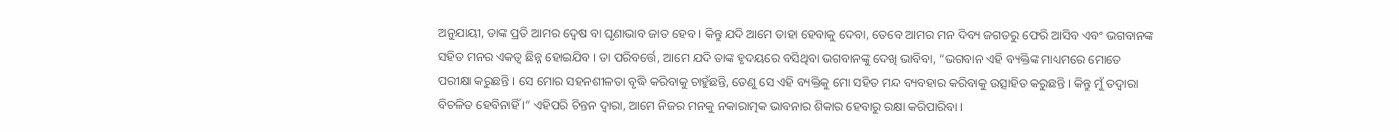ଅନୁଯାୟୀ, ତାଙ୍କ ପ୍ରତି ଆମର ଦ୍ୱେଷ ବା ଘୃଣାଭାବ ଜାତ ହେବ । କିନ୍ତୁ ଯଦି ଆମେ ତାହା ହେବାକୁ ଦେବା, ତେବେ ଆମର ମନ ଦିବ୍ୟ ଜଗତରୁ ଫେରି ଆସିବ ଏବଂ ଭଗବାନଙ୍କ ସହିତ ମନର ଏକତ୍ୱ ଛିନ୍ନ ହୋଇଯିବ । ତା ପରିବର୍ତ୍ତେ, ଆମେ ଯଦି ତାଙ୍କ ହୃଦୟରେ ବସିଥିବା ଭଗବାନଙ୍କୁ ଦେଖି ଭାବିବା, “ଭଗବାନ ଏହି ବ୍ୟକ୍ତିଙ୍କ ମାଧ୍ୟମରେ ମୋତେ ପରୀକ୍ଷା କରୁଛନ୍ତି । ସେ ମୋର ସହନଶୀଳତା ବୃଦ୍ଧି କରିବାକୁ ଚାହୁଁଛନ୍ତି, ତେଣୁ ସେ ଏହି ବ୍ୟକ୍ତିକୁ ମୋ ସହିତ ମନ୍ଦ ବ୍ୟବହାର କରିବାକୁ ଉତ୍ସାହିତ କରୁଛନ୍ତି । କିନ୍ତୁ ମୁଁ ତଦ୍ୱାରା ବିଚଳିତ ହେବିନାହିଁ ।” ଏହିପରି ଚିନ୍ତନ ଦ୍ୱାରା, ଆମେ ନିଜର ମନକୁ ନକାରାତ୍ମକ ଭାବନାର ଶିକାର ହେବାରୁ ରକ୍ଷା କରିପାରିବା ।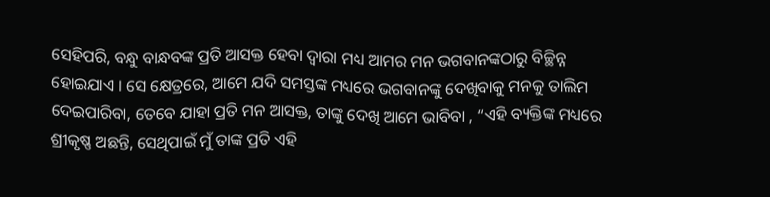ସେହିପରି, ବନ୍ଧୁ ବାନ୍ଧବଙ୍କ ପ୍ରତି ଆସକ୍ତ ହେବା ଦ୍ୱାରା ମଧ୍ୟ ଆମର ମନ ଭଗବାନଙ୍କଠାରୁ ବିଚ୍ଛିନ୍ନ ହୋଇଯାଏ । ସେ କ୍ଷେତ୍ରରେ, ଆମେ ଯଦି ସମସ୍ତଙ୍କ ମଧ୍ୟରେ ଭଗବାନଙ୍କୁ ଦେଖିବାକୁ ମନକୁ ତାଲିମ ଦେଇପାରିବା, ତେବେ ଯାହା ପ୍ରତି ମନ ଆସକ୍ତ, ତାଙ୍କୁ ଦେଖି ଆମେ ଭାବିବା , “ଏହି ବ୍ୟକ୍ତିଙ୍କ ମଧ୍ୟରେ ଶ୍ରୀକୃଷ୍ଣ ଅଛନ୍ତି, ସେଥିପାଇଁ ମୁଁ ତାଙ୍କ ପ୍ରତି ଏହି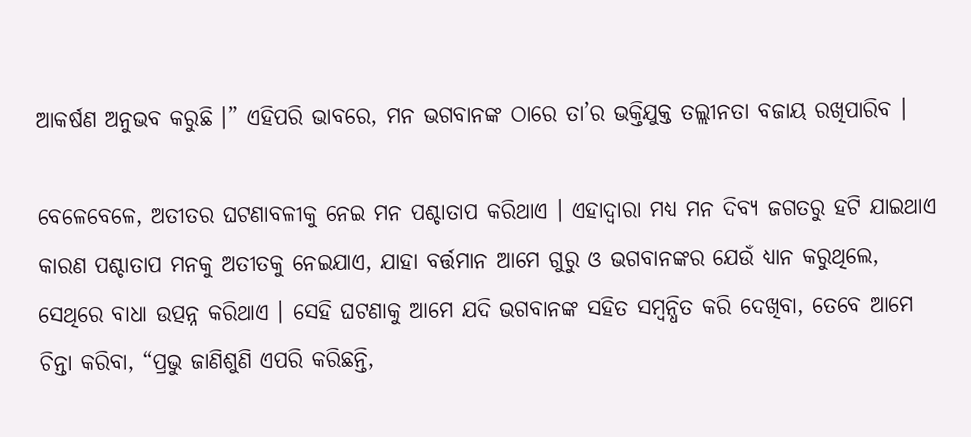ଆକର୍ଷଣ ଅନୁଭବ କରୁଛି ।” ଏହିପରି ଭାବରେ, ମନ ଭଗବାନଙ୍କ ଠାରେ ତା’ର ଭକ୍ତିଯୁକ୍ତ ତଲ୍ଲୀନତା ବଜାୟ ରଖିପାରିବ ।

ବେଳେବେଳେ, ଅତୀତର ଘଟଣାବଳୀକୁ ନେଇ ମନ ପଶ୍ଚାତାପ କରିଥାଏ । ଏହାଦ୍ୱାରା ମଧ୍ୟ ମନ ଦିବ୍ୟ ଜଗତରୁ ହଟି ଯାଇଥାଏ କାରଣ ପଶ୍ଚାତାପ ମନକୁ ଅତୀତକୁ ନେଇଯାଏ, ଯାହା ବର୍ତ୍ତମାନ ଆମେ ଗୁରୁ ଓ ଭଗବାନଙ୍କର ଯେଉଁ ଧ୍ୟାନ କରୁଥିଲେ, ସେଥିରେ ବାଧା ଉତ୍ପନ୍ନ କରିଥାଏ । ସେହି ଘଟଣାକୁ ଆମେ ଯଦି ଭଗବାନଙ୍କ ସହିତ ସମ୍ବନ୍ଧିତ କରି ଦେଖିବା, ତେବେ ଆମେ ଚିନ୍ତା କରିବା, “ପ୍ରଭୁ ଜାଣିଶୁଣି ଏପରି କରିଛନ୍ତି,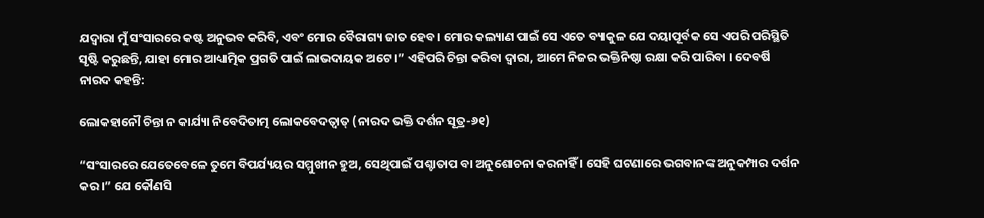ଯଦ୍ୱାରା ମୁଁ ସଂସାରରେ କଷ୍ଟ ଅନୁଭବ କରିବି, ଏବଂ ମୋର ବୈରାଗ୍ୟ ଜାତ ହେବ । ମୋର କଲ୍ୟାଣ ପାଇଁ ସେ ଏତେ ବ୍ୟାକୁଳ ଯେ ଦୟାପୂର୍ବକ ସେ ଏପରି ପରିସ୍ଥିତି ସୃଷ୍ଟି କରୁଛନ୍ତି, ଯାହା ମୋର ଆଧ୍ୟାତ୍ମିକ ପ୍ରଗତି ପାଇଁ ଲାଭଦାୟକ ଅଟେ ।” ଏହିପରି ଚିନ୍ତା କରିବା ଦ୍ୱାରା, ଆମେ ନିଜର ଭକ୍ତିନିଷ୍ଠା ରକ୍ଷା କରି ପାରିବା । ଦେବର୍ଷି ନାରଦ କହନ୍ତି:

ଲୋକହାନୌ ଚିନ୍ତା ନ କାର୍ଯ୍ୟା ନିବେଦିତାତ୍ମ ଲୋକବେଦତ୍ୱାତ୍ (ନାରଦ ଭକ୍ତି ଦର୍ଶନ ସୂତ୍ର-୬୧)

“ସଂସାରରେ ଯେତେବେଳେ ତୁମେ ବିପର୍ଯ୍ୟୟର ସମ୍ମୁଖୀନ ହୁଅ, ସେଥିପାଇଁ ପଶ୍ଚାତାପ ବା ଅନୁଶୋଚନା କରନାହିଁ । ସେହି ଘଟଣାରେ ଭଗବାନଙ୍କ ଅନୁକମ୍ପାର ଦର୍ଶନ କର ।” ଯେ କୌଣସି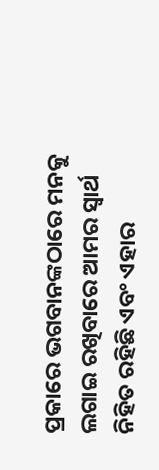ପ୍ରକାରେ ଭଗବାନଙ୍କଠାରେ ମନକୁ ଲଗାଇ ରଖିବାରେ ଆମର ସ୍ୱାର୍ଥ ନିହିତ ରହିଛି ଏବଂ ଏହାର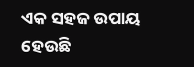ଏକ ସହଜ ଉପାୟ ହେଉଛି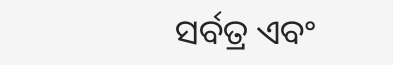ସର୍ବତ୍ର ଏବଂ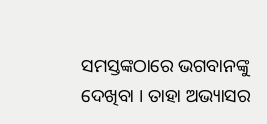ସମସ୍ତଙ୍କଠାରେ ଭଗବାନଙ୍କୁ ଦେଖିବା । ତାହା ଅଭ୍ୟାସର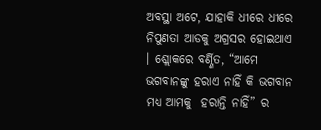ଅବସ୍ଥା ଅଟେ, ଯାହାକି ଧୀରେ ଧୀରେ ନିପୁଣତା ଆଡକୁ ଅଗ୍ରସର ହୋଇଥାଏ । ଶ୍ଲୋକରେ ବର୍ଣ୍ଣିତ, “ଆମେ ଭଗବାନଙ୍କୁ ହରାଏ ନାହିଁ କି ଭଗବାନ ମଧ୍ୟ ଆମକୁ  ହରାନ୍ତି ନାହିଁ” ର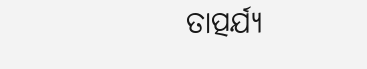ତାତ୍ପର୍ଯ୍ୟ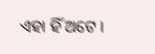ଏହା ହିଁ ଅଟେ ।